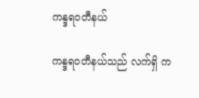ကန္ဒရဝတီနယ်

ကန္ဒရဝတီနယ်သည် လက်ရှိ က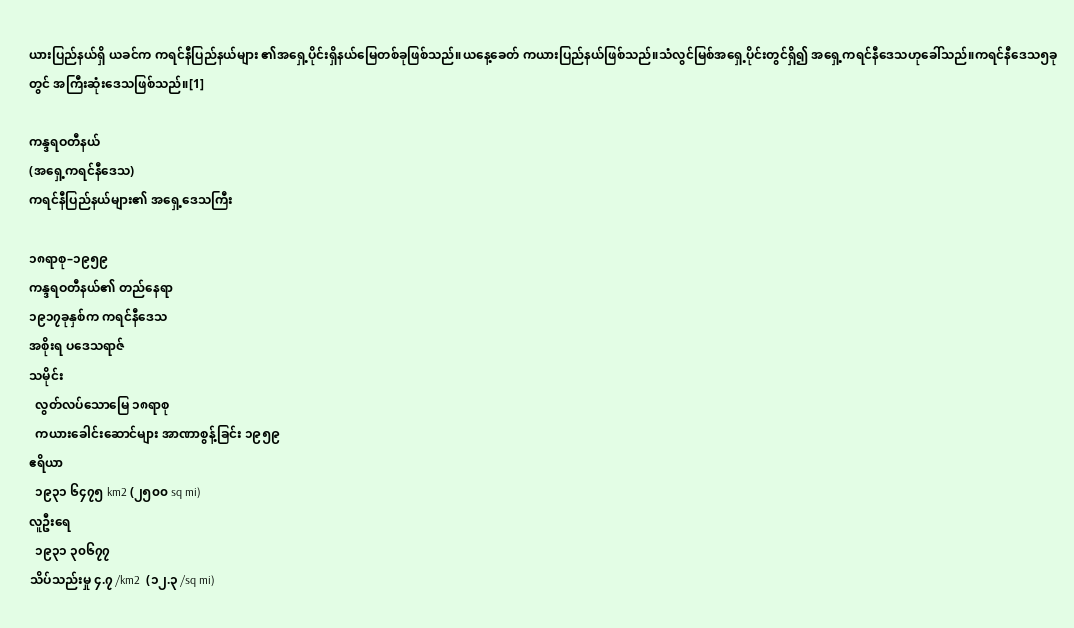ယားပြည်နယ်ရှိ ယခင်က ကရင်နီပြည်နယ်များ ၏အရှေ့ပိုင်းရှိနယ်မြေတစ်ခုဖြစ်သည်။ယနေ့ခေတ် ကယားပြည်နယ်ဖြစ်သည်။သံလွင်မြစ်အရှေ့ပိုင်းတွင်ရှိ၍ အရှေ့ကရင်နီဒေသဟုခေါ်သည်။ကရင်နီဒေသ၅ခုတွင် အကြီးဆုံးဒေသဖြစ်သည်။[1]

ကန္ဒရဝတီနယ်
(အရှေ့ကရင်နီဒေသ)
ကရင်နီပြည်နယ်များ၏ အရှေ့ဒေသကြီး

၁၈ရာစု–၁၉၅၉
ကန္ဒရဝတီနယ်၏ တည်နေရာ
၁၉၁၇ခုနှစ်က ကရင်နီဒေသ
အစိုးရ ပဒေသရာဇ်
သမိုင်း
  လွတ်လပ်သောမြေ ၁၈ရာစု
  ကယားခေါင်းဆောင်များ အာဏာစွန့်ခြင်း ၁၉၅၉
ဧရိယာ
  ၁၉၃၁ ၆၄၇၅ km2 (၂၅၀၀ sq mi)
လူဦးရေ
  ၁၉၃၁ ၃၀၆၇၇
သိပ်သည်းမှု ၄.၇ /km2  (၁၂.၃ /sq mi)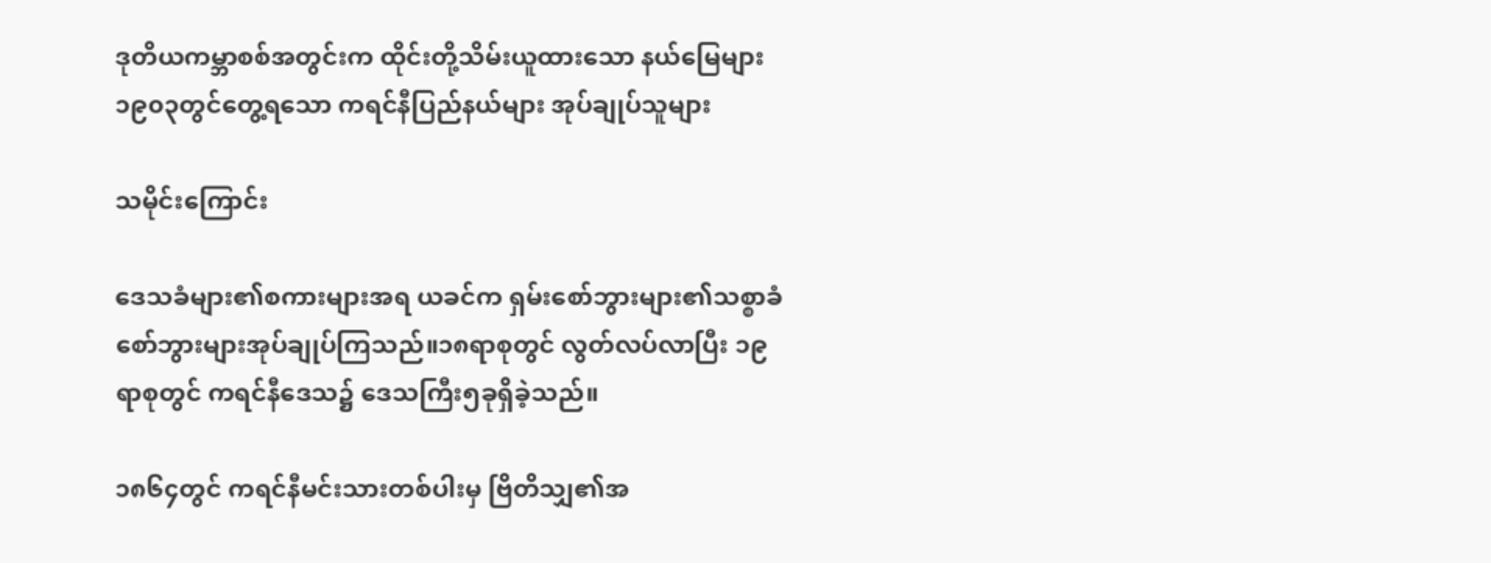ဒုတိယကမ္ဘာစစ်အတွင်းက ထိုင်းတို့သိမ်းယူထားသော နယ်မြေများ
၁၉၀၃တွင်တွေ့ရသော ကရင်နီပြည်နယ်များ အုပ်ချုပ်သူများ

သမိုင်းကြောင်း

ဒေသခံများ၏စကားများအရ ယခင်က ရှမ်းစော်ဘွားများ၏သစ္စာခံ စော်ဘွားများအုပ်ချုပ်ကြသည်။၁၈ရာစုတွင် လွတ်လပ်လာပြီး ၁၉ရာစုတွင် ကရင်နီဒေသ၌ ဒေသကြီး၅ခုရှိခဲ့သည်။

၁၈၆၄တွင် ကရင်နီမင်းသားတစ်ပါးမှ ဗြိတိသျှ၏အ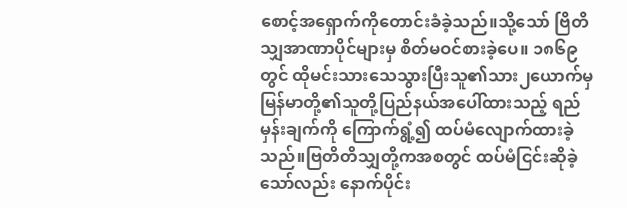စောင့်အရှောက်ကိုတောင်းခံခဲ့သည်။သို့သော် ဗြိတိသျှအာဏာပိုင်များမှ စိတ်မဝင်စားခဲ့ပေ။ ၁၈၆၉တွင် ထိုမင်းသားသေသွားပြီးသူ၏သား၂ယောက်မှ မြန်မာတို့၏သူတို့ပြည်နယ်အပေါ်ထားသည့် ရည်မှန်းချက်ကို ကြောက်ရွံ့၍ ထပ်မံလျောက်ထားခဲ့သည်။ဗြတိတိသျှတို့ကအစတွင် ထပ်မံငြင်းဆိုခဲ့သော်လည်း နောက်ပိုင်း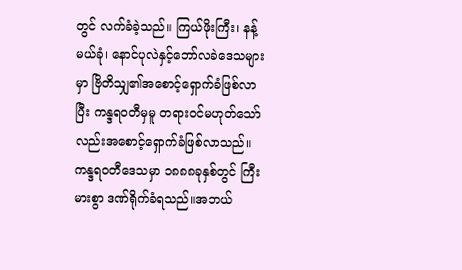တွင် လက်ခံခဲ့သည်။ ကြယ်ဖိုးကြီး၊ နန့်မယ်ခုံ၊ နောင်ပုလဲနှင့်ဘော်လခဲဒေသများမှာ ဗြိတိသျှ၏အစောင့်ရှောက်ခံဖြစ်လာပြီး ကန္ဒရဝတီမှမူ တရားဝင်မဟုတ်သော်လည်းအစောင့်ရှောက်ခံဖြစ်လာသည်။ ကန္ဒရဝတီဒေသမှာ ၁၈၈၈ခုနှစ်တွင် ကြီးမားစွာ ဒဏ်ရိုက်ခံရသည်။အဘယ်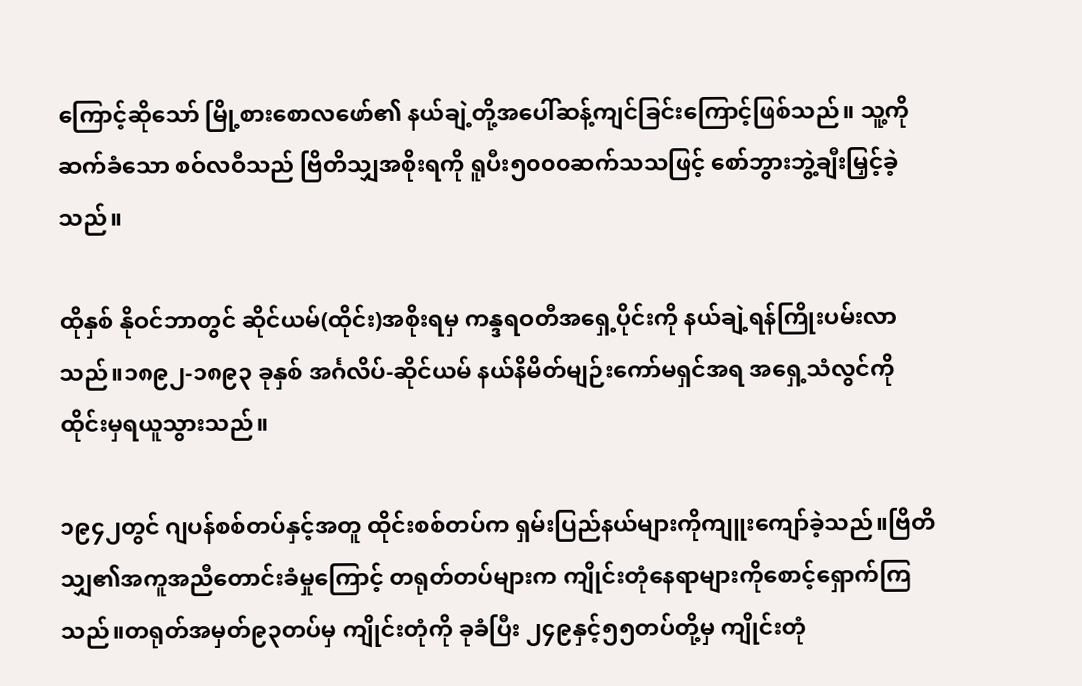ကြောင့်ဆိုသော် မြို့စားစောလဖော်၏ နယ်ချဲ့တို့အပေါ်ဆန့်ကျင်ခြင်းကြောင့်ဖြစ်သည်။ သူ့ကိုဆက်ခံသော စဝ်လဝီသည် ဗြိတိသျှအစိုးရကို ရူပီး၅၀၀၀ဆက်သသဖြင့် စော်ဘွားဘွဲ့ချီးမြှင့်ခဲ့သည်။

ထိုနှစ် နိုဝင်ဘာတွင် ဆိုင်ယမ်(ထိုင်း)အစိုးရမှ ကန္ဒရဝတီအရှေ့ပိုင်းကို နယ်ချဲ့ရန်ကြိုးပမ်းလာသည်။၁၈၉၂-၁၈၉၃ ခုနှစ် အင်္ဂလိပ်-ဆိုင်ယမ် နယ်နိမိတ်မျဉ်းကော်မရှင်အရ အရှေ့သံလွင်ကို ထိုင်းမှရယူသွားသည်။

၁၉၄၂တွင် ဂျပန်စစ်တပ်နှင့်အတူ ထိုင်းစစ်တပ်က ရှမ်းပြည်နယ်များကိုကျူးကျော်ခဲ့သည်။ဗြိတိသျှ၏အကူအညီတောင်းခံမှုကြောင့် တရုတ်တပ်များက ကျိုင်းတုံနေရာများကိုစောင့်ရှောက်ကြသည်။တရုတ်အမှတ်၉၃တပ်မှ ကျိုင်းတုံကို ခုခံပြီး ၂၄၉နှင့်၅၅တပ်တို့မှ ကျိုင်းတုံ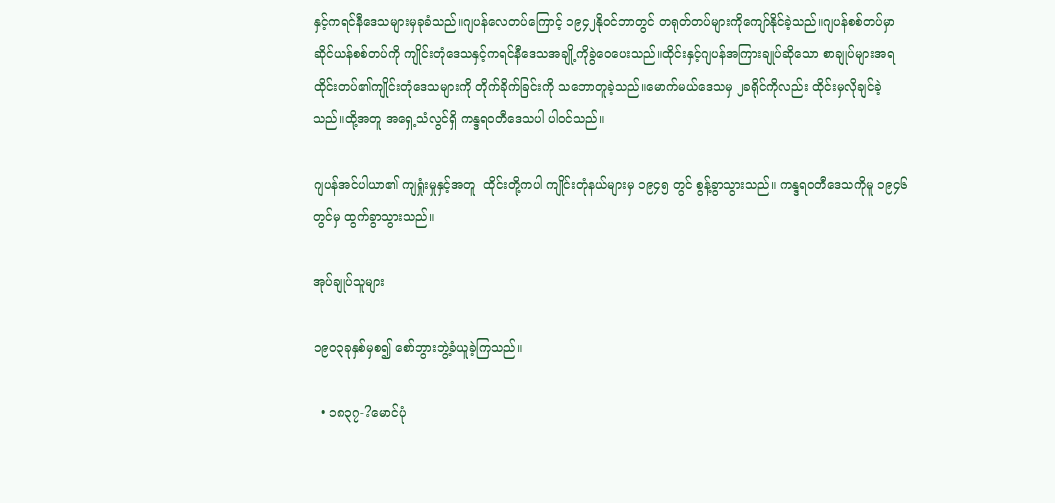နှင့်ကရင်နီဒေသများမှခုခံသည်။ဂျပန်လေတပ်ကြောင့် ၁၉၄၂နိုဝင်ဘာတွင် တရုတ်တပ်များကိုကျော်နိုင်ခဲ့သည်။ဂျပန်စစ်တပ်မှာ ဆိုင်ယန်စစ်တပ်ကို ကျိုင်းတုံဒေသနှင့်ကရင်နီဒေသအချို့ကိုခွဲဝေပေးသည်။ထိုင်းနှင့်ဂျပန်အကြားချုပ်ဆိုသော စာချုပ်များအရ ထိုင်းတပ်၏ကျိုင်းတုံဒေသများကို တိုက်ခိုက်ခြင်းကို သဘောတူခဲ့သည်။မောက်မယ်ဒေသမှ ၂ခရိုင်ကိုလည်း ထိုင်းမှလိုချင်ခဲ့သည်။ထို့အတူ အရှေ့သံလွင်ရှိ ကန္ဒရဝတီဒေသပါ ပါဝင်သည်။

ဂျပန်အင်ပါယာ၏ ကျရှုံးမှုနှင့်အတူ  ထိုင်းတို့ကပါ ကျိုင်းတုံနယ်များမှ ၁၉၄၅ တွင် စွန့်ခွာသွားသည်။ ကန္ဒရဝတီဒေသကိုမူ ၁၉၄၆ တွင်မှ ထွက်ခွာသွားသည်။

အုပ်ချုပ်သူများ

၁၉၀၃ခုနှစ်မှစ၍ စော်ဘွားဘွဲ့ခံယူခဲ့ကြသည်။

  • ၁၈၃၇-?မောင်ပုံ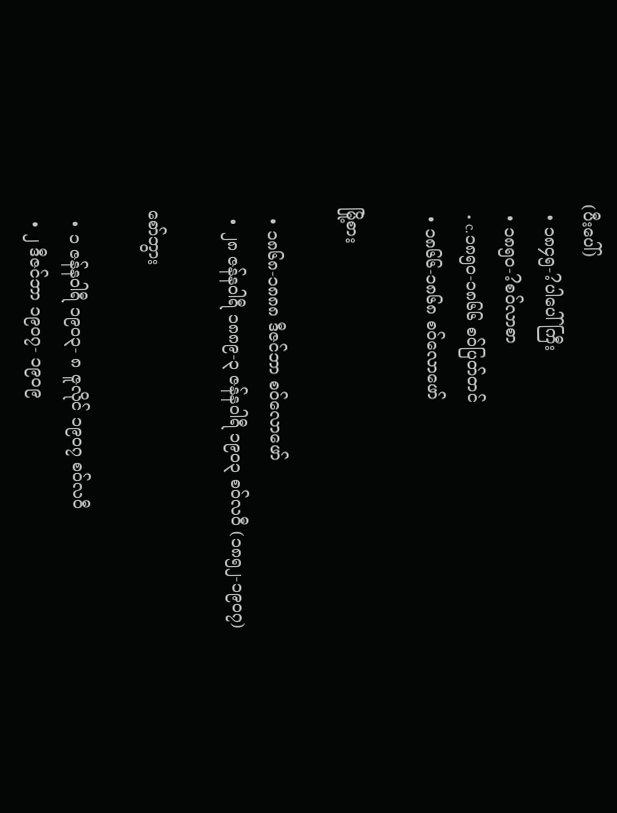(ပီးပေါ်)
  • ၁၈၄၅-?ပါပေါ်ကြီး
  • ၁၈၅၀-?စဝ်လာစာ
  • c.၁၈၅၀-၁၈၆၆ စဝ်ပြတ်တင်
  • ၁၈၆၆-၁၈၆၈ စဝ်လောဖော်

မြို့စား

  • ၁၈၆၈-၁၈၈၈ ဒီဇင်ဘာ စဝ်လောဖော်
  • ၂၈ ဇန်နဝါရီ ၁၈၈၉-၃ ဇန်နဝါရီ ၁၉၀၃ စဝ်လဝီ (၁၈၅၂-၁၉၀၇)

စော်ဘွား

  • ၁ ဇန်နဝါရီ ၁၉၀၃- ၈ ဇူလိုင် ၁၉၀၇ စဝ်လဝီ
  • ၂ ဒီဇင်ဘာ ၁၉၀၇- ၁၉၀၉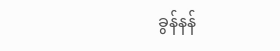ခွန်နန်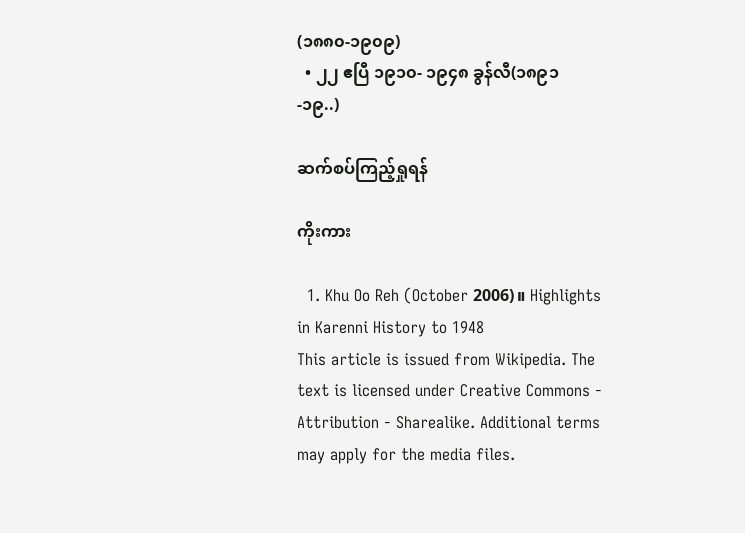(၁၈၈၀-၁၉၀၉)
  • ၂၂ ဧပြီ ၁၉၁၀- ၁၉၄၈ ခွန်လီ(၁၈၉၁-၁၉..)

ဆက်စပ်ကြည့်ရှုရန်

ကိုးကား

  1. Khu Oo Reh (October 2006)။ Highlights in Karenni History to 1948
This article is issued from Wikipedia. The text is licensed under Creative Commons - Attribution - Sharealike. Additional terms may apply for the media files.